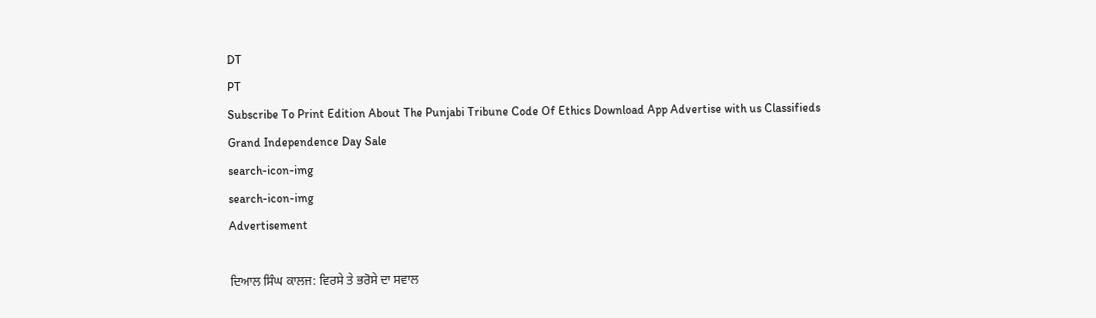DT
PT
Subscribe To Print Edition About The Punjabi Tribune Code Of Ethics Download App Advertise with us Classifieds
Grand Independence Day Sale
search-icon-img
search-icon-img
Advertisement

ਦਿਆਲ ਸਿੰਘ ਕਾਲਜ: ਵਿਰਸੇ ਤੇ ਭਰੋਸੇ ਦਾ ਸਵਾਲ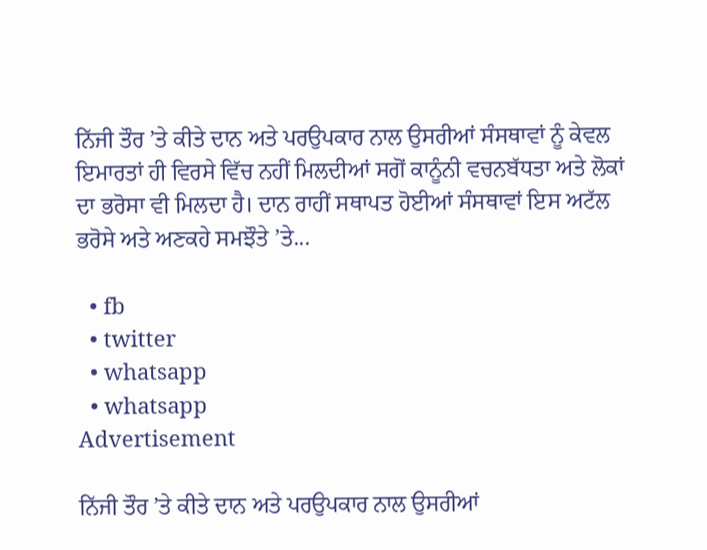ਨਿੱਜੀ ਤੌਰ ’ਤੇ ਕੀਤੇ ਦਾਨ ਅਤੇ ਪਰਉਪਕਾਰ ਨਾਲ ਉਸਰੀਆਂ ਸੰਸਥਾਵਾਂ ਨੂੰ ਕੇਵਲ ਇਮਾਰਤਾਂ ਹੀ ਵਿਰਸੇ ਵਿੱਚ ਨਹੀਂ ਮਿਲਦੀਆਂ ਸਗੋਂ ਕਾਨੂੰਨੀ ਵਚਨਬੱਧਤਾ ਅਤੇ ਲੋਕਾਂ ਦਾ ਭਰੋਸਾ ਵੀ ਮਿਲਦਾ ਹੈ। ਦਾਨ ਰਾਹੀਂ ਸਥਾਪਤ ਹੋਈਆਂ ਸੰਸਥਾਵਾਂ ਇਸ ਅਟੱਲ ਭਰੋਸੇ ਅਤੇ ਅਣਕਹੇ ਸਮਝੌਤੇ ’ਤੇ...

  • fb
  • twitter
  • whatsapp
  • whatsapp
Advertisement

ਨਿੱਜੀ ਤੌਰ ’ਤੇ ਕੀਤੇ ਦਾਨ ਅਤੇ ਪਰਉਪਕਾਰ ਨਾਲ ਉਸਰੀਆਂ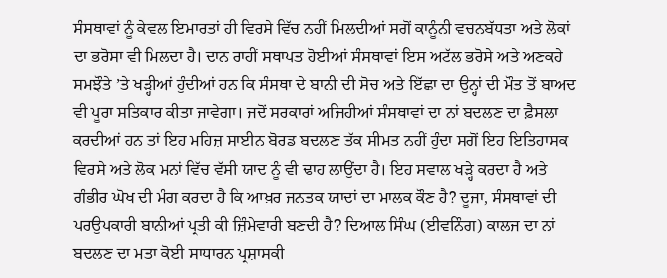ਸੰਸਥਾਵਾਂ ਨੂੰ ਕੇਵਲ ਇਮਾਰਤਾਂ ਹੀ ਵਿਰਸੇ ਵਿੱਚ ਨਹੀਂ ਮਿਲਦੀਆਂ ਸਗੋਂ ਕਾਨੂੰਨੀ ਵਚਨਬੱਧਤਾ ਅਤੇ ਲੋਕਾਂ ਦਾ ਭਰੋਸਾ ਵੀ ਮਿਲਦਾ ਹੈ। ਦਾਨ ਰਾਹੀਂ ਸਥਾਪਤ ਹੋਈਆਂ ਸੰਸਥਾਵਾਂ ਇਸ ਅਟੱਲ ਭਰੋਸੇ ਅਤੇ ਅਣਕਹੇ ਸਮਝੌਤੇ ’ਤੇ ਖੜ੍ਹੀਆਂ ਹੁੰਦੀਆਂ ਹਨ ਕਿ ਸੰਸਥਾ ਦੇ ਬਾਨੀ ਦੀ ਸੋਚ ਅਤੇ ਇੱਛਾ ਦਾ ਉਨ੍ਹਾਂ ਦੀ ਮੌਤ ਤੋਂ ਬਾਅਦ ਵੀ ਪੂਰਾ ਸਤਿਕਾਰ ਕੀਤਾ ਜਾਵੇਗਾ। ਜਦੋਂ ਸਰਕਾਰਾਂ ਅਜਿਹੀਆਂ ਸੰਸਥਾਵਾਂ ਦਾ ਨਾਂ ਬਦਲਣ ਦਾ ਫ਼ੈਸਲਾ ਕਰਦੀਆਂ ਹਨ ਤਾਂ ਇਹ ਮਹਿਜ਼ ਸਾਈਨ ਬੋਰਡ ਬਦਲਣ ਤੱਕ ਸੀਮਤ ਨਹੀਂ ਹੁੰਦਾ ਸਗੋਂ ਇਹ ਇਤਿਹਾਸਕ ਵਿਰਸੇ ਅਤੇ ਲੋਕ ਮਨਾਂ ਵਿੱਚ ਵੱਸੀ ਯਾਦ ਨੂੰ ਵੀ ਢਾਹ ਲਾਉਂਦਾ ਹੈ। ਇਹ ਸਵਾਲ ਖੜ੍ਹੇ ਕਰਦਾ ਹੈ ਅਤੇ ਗੰਭੀਰ ਘੋਖ ਦੀ ਮੰਗ ਕਰਦਾ ਹੈ ਕਿ ਆਖ਼ਰ ਜਨਤਕ ਯਾਦਾਂ ਦਾ ਮਾਲਕ ਕੌਣ ਹੈ? ਦੂਜਾ, ਸੰਸਥਾਵਾਂ ਦੀ ਪਰਉਪਕਾਰੀ ਬਾਨੀਆਂ ਪ੍ਰਤੀ ਕੀ ਜ਼ਿੰਮੇਵਾਰੀ ਬਣਦੀ ਹੈ? ਦਿਆਲ ਸਿੰਘ (ਈਵਨਿੰਗ) ਕਾਲਜ ਦਾ ਨਾਂ ਬਦਲਣ ਦਾ ਮਤਾ ਕੋਈ ਸਾਧਾਰਨ ਪ੍ਰਸ਼ਾਸਕੀ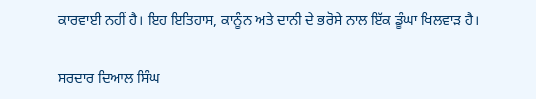ਕਾਰਵਾਈ ਨਹੀਂ ਹੈ। ਇਹ ਇਤਿਹਾਸ, ਕਾਨੂੰਨ ਅਤੇ ਦਾਨੀ ਦੇ ਭਰੋਸੇ ਨਾਲ ਇੱਕ ਡੂੰਘਾ ਖਿਲਵਾੜ ਹੈ।

ਸਰਦਾਰ ਦਿਆਲ ਸਿੰਘ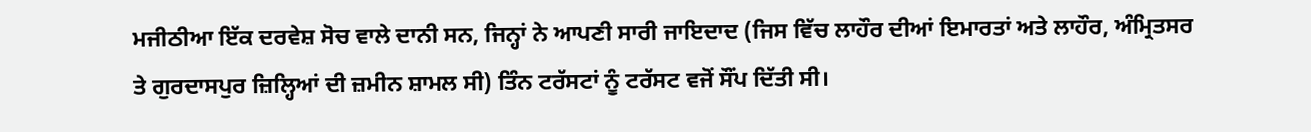ਮਜੀਠੀਆ ਇੱਕ ਦਰਵੇਸ਼ ਸੋਚ ਵਾਲੇ ਦਾਨੀ ਸਨ, ਜਿਨ੍ਹਾਂ ਨੇ ਆਪਣੀ ਸਾਰੀ ਜਾਇਦਾਦ (ਜਿਸ ਵਿੱਚ ਲਾਹੌਰ ਦੀਆਂ ਇਮਾਰਤਾਂ ਅਤੇ ਲਾਹੌਰ, ਅੰਮ੍ਰਿਤਸਰ ਤੇ ਗੁਰਦਾਸਪੁਰ ਜ਼ਿਲ੍ਹਿਆਂ ਦੀ ਜ਼ਮੀਨ ਸ਼ਾਮਲ ਸੀ) ਤਿੰਨ ਟਰੱਸਟਾਂ ਨੂੰ ਟਰੱਸਟ ਵਜੋਂ ਸੌਂਪ ਦਿੱਤੀ ਸੀ।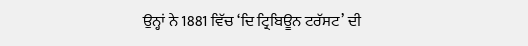ਉਨ੍ਹਾਂ ਨੇ 1881 ਵਿੱਚ ‘ਦਿ ਟ੍ਰਿਬਿਊਨ ਟਰੱਸਟ’ ਦੀ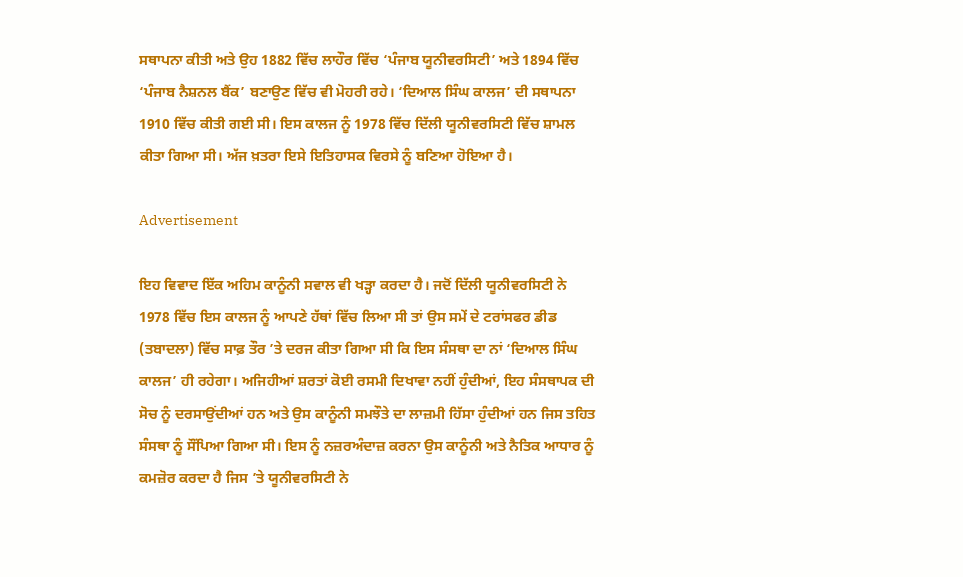ਸਥਾਪਨਾ ਕੀਤੀ ਅਤੇ ਉਹ 1882 ਵਿੱਚ ਲਾਹੌਰ ਵਿੱਚ ‘ਪੰਜਾਬ ਯੂਨੀਵਰਸਿਟੀ’ ਅਤੇ 1894 ਵਿੱਚ ‘ਪੰਜਾਬ ਨੈਸ਼ਨਲ ਬੈਂਕ’ ਬਣਾਉਣ ਵਿੱਚ ਵੀ ਮੋਹਰੀ ਰਹੇ। ‘ਦਿਆਲ ਸਿੰਘ ਕਾਲਜ’ ਦੀ ਸਥਾਪਨਾ 1910 ਵਿੱਚ ਕੀਤੀ ਗਈ ਸੀ। ਇਸ ਕਾਲਜ ਨੂੰ 1978 ਵਿੱਚ ਦਿੱਲੀ ਯੂਨੀਵਰਸਿਟੀ ਵਿੱਚ ਸ਼ਾਮਲ ਕੀਤਾ ਗਿਆ ਸੀ। ਅੱਜ ਖ਼ਤਰਾ ਇਸੇ ਇਤਿਹਾਸਕ ਵਿਰਸੇ ਨੂੰ ਬਣਿਆ ਹੋਇਆ ਹੈ।

Advertisement

ਇਹ ਵਿਵਾਦ ਇੱਕ ਅਹਿਮ ਕਾਨੂੰਨੀ ਸਵਾਲ ਵੀ ਖੜ੍ਹਾ ਕਰਦਾ ਹੈ। ਜਦੋਂ ਦਿੱਲੀ ਯੂਨੀਵਰਸਿਟੀ ਨੇ 1978 ਵਿੱਚ ਇਸ ਕਾਲਜ ਨੂੰ ਆਪਣੇ ਹੱਥਾਂ ਵਿੱਚ ਲਿਆ ਸੀ ਤਾਂ ਉਸ ਸਮੇਂ ਦੇ ਟਰਾਂਸਫਰ ਡੀਡ (ਤਬਾਦਲਾ) ਵਿੱਚ ਸਾਫ਼ ਤੌਰ ’ਤੇ ਦਰਜ ਕੀਤਾ ਗਿਆ ਸੀ ਕਿ ਇਸ ਸੰਸਥਾ ਦਾ ਨਾਂ ‘ਦਿਆਲ ਸਿੰਘ ਕਾਲਜ’ ਹੀ ਰਹੇਗਾ। ਅਜਿਹੀਆਂ ਸ਼ਰਤਾਂ ਕੋਈ ਰਸਮੀ ਦਿਖਾਵਾ ਨਹੀਂ ਹੁੰਦੀਆਂ, ਇਹ ਸੰਸਥਾਪਕ ਦੀ ਸੋਚ ਨੂੰ ਦਰਸਾਉਂਦੀਆਂ ਹਨ ਅਤੇ ਉਸ ਕਾਨੂੰਨੀ ਸਮਝੌਤੇ ਦਾ ਲਾਜ਼ਮੀ ਹਿੱਸਾ ਹੁੰਦੀਆਂ ਹਨ ਜਿਸ ਤਹਿਤ ਸੰਸਥਾ ਨੂੰ ਸੌਂਪਿਆ ਗਿਆ ਸੀ। ਇਸ ਨੂੰ ਨਜ਼ਰਅੰਦਾਜ਼ ਕਰਨਾ ਉਸ ਕਾਨੂੰਨੀ ਅਤੇ ਨੈਤਿਕ ਆਧਾਰ ਨੂੰ ਕਮਜ਼ੋਰ ਕਰਦਾ ਹੈ ਜਿਸ ’ਤੇ ਯੂਨੀਵਰਸਿਟੀ ਨੇ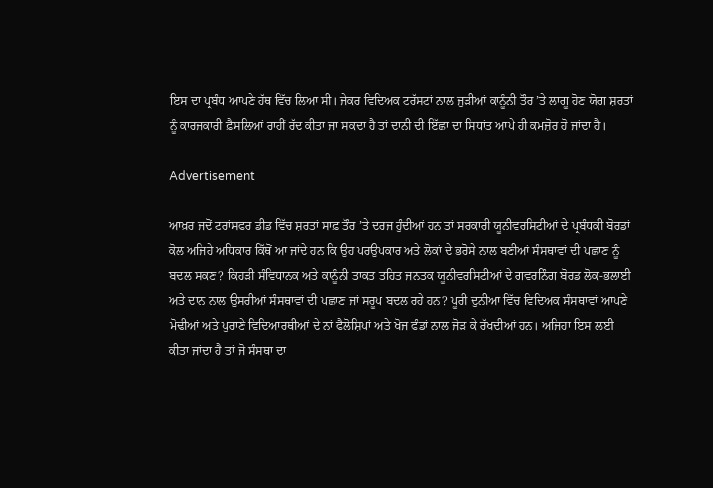ਇਸ ਦਾ ਪ੍ਰਬੰਧ ਆਪਣੇ ਹੱਥ ਵਿੱਚ ਲਿਆ ਸੀ। ਜੇਕਰ ਵਿਦਿਅਕ ਟਰੱਸਟਾਂ ਨਾਲ ਜੁੜੀਆਂ ਕਾਨੂੰਨੀ ਤੌਰ ’ਤੇ ਲਾਗੂ ਹੋਣ ਯੋਗ ਸ਼ਰਤਾਂ ਨੂੰ ਕਾਰਜਕਾਰੀ ਫ਼ੈਸਲਿਆਂ ਰਾਹੀਂ ਰੱਦ ਕੀਤਾ ਜਾ ਸਕਦਾ ਹੈ ਤਾਂ ਦਾਨੀ ਦੀ ਇੱਛਾ ਦਾ ਸਿਧਾਂਤ ਆਪੇ ਹੀ ਕਮਜ਼ੋਰ ਹੋ ਜਾਂਦਾ ਹੈ।

Advertisement

ਆਖ਼ਰ ਜਦੋਂ ਟਰਾਂਸਫਰ ਡੀਡ ਵਿੱਚ ਸ਼ਰਤਾਂ ਸਾਫ਼ ਤੌਰ ’ਤੇ ਦਰਜ ਹੁੰਦੀਆਂ ਹਨ ਤਾਂ ਸਰਕਾਰੀ ਯੂਨੀਵਰਸਿਟੀਆਂ ਦੇ ਪ੍ਰਬੰਧਕੀ ਬੋਰਡਾਂ ਕੋਲ ਅਜਿਹੇ ਅਧਿਕਾਰ ਕਿੱਥੋਂ ਆ ਜਾਂਦੇ ਹਨ ਕਿ ਉਹ ਪਰਉਪਕਾਰ ਅਤੇ ਲੋਕਾਂ ਦੇ ਭਰੋਸੇ ਨਾਲ ਬਣੀਆਂ ਸੰਸਥਾਵਾਂ ਦੀ ਪਛਾਣ ਨੂੰ ਬਦਲ ਸਕਣ? ਕਿਹੜੀ ਸੰਵਿਧਾਨਕ ਅਤੇ ਕਾਨੂੰਨੀ ਤਾਕਤ ਤਹਿਤ ਜਨਤਕ ਯੂਨੀਵਰਸਿਟੀਆਂ ਦੇ ਗਵਰਨਿੰਗ ਬੋਰਡ ਲੋਕ-ਭਲਾਈ ਅਤੇ ਦਾਨ ਨਾਲ ਉਸਰੀਆਂ ਸੰਸਥਾਵਾਂ ਦੀ ਪਛਾਣ ਜਾਂ ਸਰੂਪ ਬਦਲ ਰਹੇ ਹਨ? ਪੂਰੀ ਦੁਨੀਆ ਵਿੱਚ ਵਿਦਿਅਕ ਸੰਸਥਾਵਾਂ ਆਪਣੇ ਮੋਢੀਆਂ ਅਤੇ ਪੁਰਾਣੇ ਵਿਦਿਆਰਥੀਆਂ ਦੇ ਨਾਂ ਫੈਲੋਸ਼ਿਪਾਂ ਅਤੇ ਖੋਜ ਫੰਡਾਂ ਨਾਲ ਜੋੜ ਕੇ ਰੱਖਦੀਆਂ ਹਨ। ਅਜਿਹਾ ਇਸ ਲਈ ਕੀਤਾ ਜਾਂਦਾ ਹੈ ਤਾਂ ਜੋ ਸੰਸਥਾ ਦਾ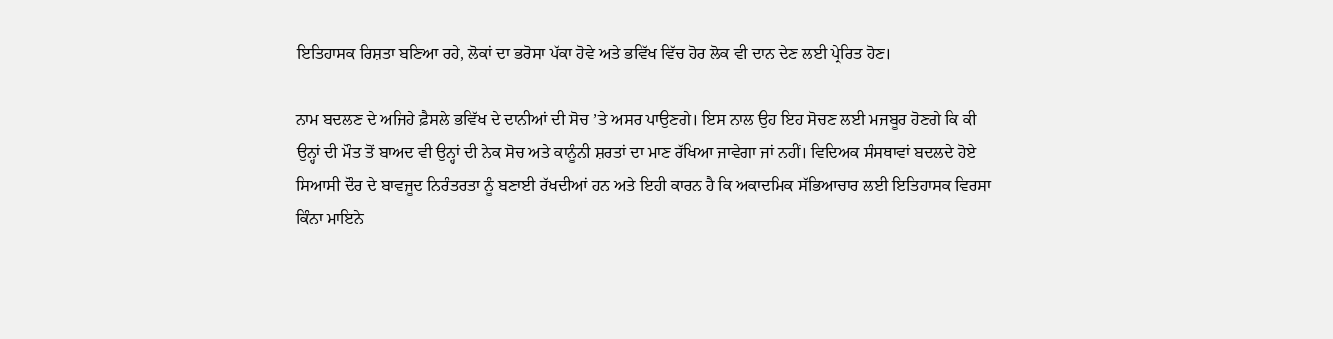ਇਤਿਹਾਸਕ ਰਿਸ਼ਤਾ ਬਣਿਆ ਰਹੇ, ਲੋਕਾਂ ਦਾ ਭਰੋਸਾ ਪੱਕਾ ਹੋਵੇ ਅਤੇ ਭਵਿੱਖ ਵਿੱਚ ਹੋਰ ਲੋਕ ਵੀ ਦਾਨ ਦੇਣ ਲਈ ਪ੍ਰੇਰਿਤ ਹੋਣ।

ਨਾਮ ਬਦਲਣ ਦੇ ਅਜਿਹੇ ਫ਼ੈਸਲੇ ਭਵਿੱਖ ਦੇ ਦਾਨੀਆਂ ਦੀ ਸੋਚ ’ਤੇ ਅਸਰ ਪਾਉਣਗੇ। ਇਸ ਨਾਲ ਉਹ ਇਹ ਸੋਚਣ ਲਈ ਮਜਬੂਰ ਹੋਣਗੇ ਕਿ ਕੀ ਉਨ੍ਹਾਂ ਦੀ ਮੌਤ ਤੋਂ ਬਾਅਦ ਵੀ ਉਨ੍ਹਾਂ ਦੀ ਨੇਕ ਸੋਚ ਅਤੇ ਕਾਨੂੰਨੀ ਸ਼ਰਤਾਂ ਦਾ ਮਾਣ ਰੱਖਿਆ ਜਾਵੇਗਾ ਜਾਂ ਨਹੀਂ। ਵਿਦਿਅਕ ਸੰਸਥਾਵਾਂ ਬਦਲਦੇ ਹੋਏ ਸਿਆਸੀ ਦੌਰ ਦੇ ਬਾਵਜੂਦ ਨਿਰੰਤਰਤਾ ਨੂੰ ਬਣਾਈ ਰੱਖਦੀਆਂ ਹਨ ਅਤੇ ਇਹੀ ਕਾਰਨ ਹੈ ਕਿ ਅਕਾਦਮਿਕ ਸੱਭਿਆਚਾਰ ਲਈ ਇਤਿਹਾਸਕ ਵਿਰਸਾ ਕਿੰਨਾ ਮਾਇਨੇ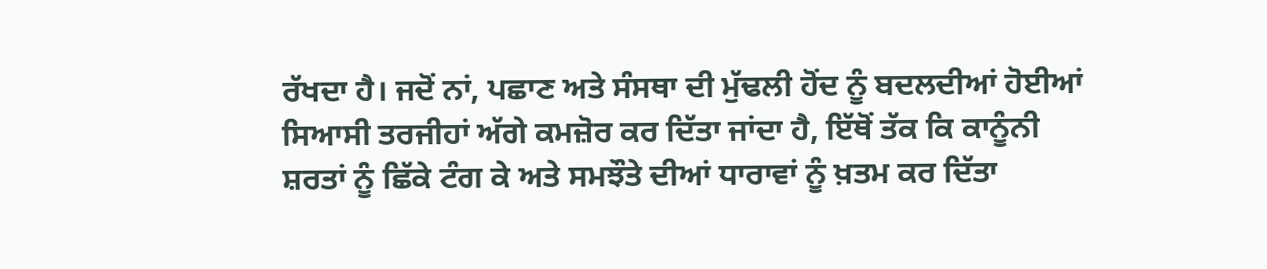ਰੱਖਦਾ ਹੈ। ਜਦੋਂ ਨਾਂ, ਪਛਾਣ ਅਤੇ ਸੰਸਥਾ ਦੀ ਮੁੱਢਲੀ ਹੋਂਦ ਨੂੰ ਬਦਲਦੀਆਂ ਹੋਈਆਂ ਸਿਆਸੀ ਤਰਜੀਹਾਂ ਅੱਗੇ ਕਮਜ਼ੋਰ ਕਰ ਦਿੱਤਾ ਜਾਂਦਾ ਹੈ, ਇੱਥੋਂ ਤੱਕ ਕਿ ਕਾਨੂੰਨੀ ਸ਼ਰਤਾਂ ਨੂੰ ਛਿੱਕੇ ਟੰਗ ਕੇ ਅਤੇ ਸਮਝੌਤੇ ਦੀਆਂ ਧਾਰਾਵਾਂ ਨੂੰ ਖ਼ਤਮ ਕਰ ਦਿੱਤਾ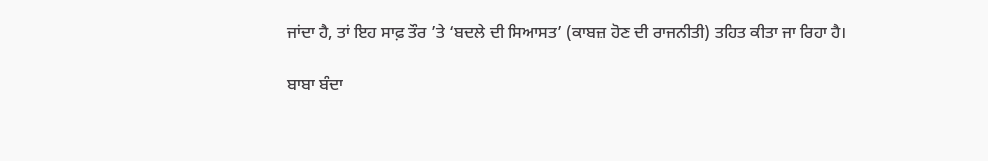ਜਾਂਦਾ ਹੈ, ਤਾਂ ਇਹ ਸਾਫ਼ ਤੌਰ ’ਤੇ ‘ਬਦਲੇ ਦੀ ਸਿਆਸਤ’ (ਕਾਬਜ਼ ਹੋਣ ਦੀ ਰਾਜਨੀਤੀ) ਤਹਿਤ ਕੀਤਾ ਜਾ ਰਿਹਾ ਹੈ।

ਬਾਬਾ ਬੰਦਾ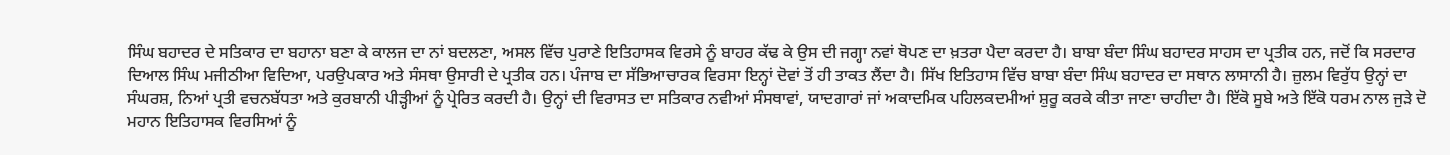ਸਿੰਘ ਬਹਾਦਰ ਦੇ ਸਤਿਕਾਰ ਦਾ ਬਹਾਨਾ ਬਣਾ ਕੇ ਕਾਲਜ ਦਾ ਨਾਂ ਬਦਲਣਾ, ਅਸਲ ਵਿੱਚ ਪੁਰਾਣੇ ਇਤਿਹਾਸਕ ਵਿਰਸੇ ਨੂੰ ਬਾਹਰ ਕੱਢ ਕੇ ਉਸ ਦੀ ਜਗ੍ਹਾ ਨਵਾਂ ਥੋਪਣ ਦਾ ਖ਼ਤਰਾ ਪੈਦਾ ਕਰਦਾ ਹੈ। ਬਾਬਾ ਬੰਦਾ ਸਿੰਘ ਬਹਾਦਰ ਸਾਹਸ ਦਾ ਪ੍ਰਤੀਕ ਹਨ, ਜਦੋਂ ਕਿ ਸਰਦਾਰ ਦਿਆਲ ਸਿੰਘ ਮਜੀਠੀਆ ਵਿਦਿਆ, ਪਰਉਪਕਾਰ ਅਤੇ ਸੰਸਥਾ ਉਸਾਰੀ ਦੇ ਪ੍ਰਤੀਕ ਹਨ। ਪੰਜਾਬ ਦਾ ਸੱਭਿਆਚਾਰਕ ਵਿਰਸਾ ਇਨ੍ਹਾਂ ਦੋਵਾਂ ਤੋਂ ਹੀ ਤਾਕਤ ਲੈਂਦਾ ਹੈ। ਸਿੱਖ ਇਤਿਹਾਸ ਵਿੱਚ ਬਾਬਾ ਬੰਦਾ ਸਿੰਘ ਬਹਾਦਰ ਦਾ ਸਥਾਨ ਲਾਸਾਨੀ ਹੈ। ਜ਼ੁਲਮ ਵਿਰੁੱਧ ਉਨ੍ਹਾਂ ਦਾ ਸੰਘਰਸ਼, ਨਿਆਂ ਪ੍ਰਤੀ ਵਚਨਬੱਧਤਾ ਅਤੇ ਕੁਰਬਾਨੀ ਪੀੜ੍ਹੀਆਂ ਨੂੰ ਪ੍ਰੇਰਿਤ ਕਰਦੀ ਹੈ। ਉਨ੍ਹਾਂ ਦੀ ਵਿਰਾਸਤ ਦਾ ਸਤਿਕਾਰ ਨਵੀਆਂ ਸੰਸਥਾਵਾਂ, ਯਾਦਗਾਰਾਂ ਜਾਂ ਅਕਾਦਮਿਕ ਪਹਿਲਕਦਮੀਆਂ ਸ਼ੁਰੂ ਕਰਕੇ ਕੀਤਾ ਜਾਣਾ ਚਾਹੀਦਾ ਹੈ। ਇੱਕੋ ਸੂਬੇ ਅਤੇ ਇੱਕੋ ਧਰਮ ਨਾਲ ਜੁੜੇ ਦੋ ਮਹਾਨ ਇਤਿਹਾਸਕ ਵਿਰਸਿਆਂ ਨੂੰ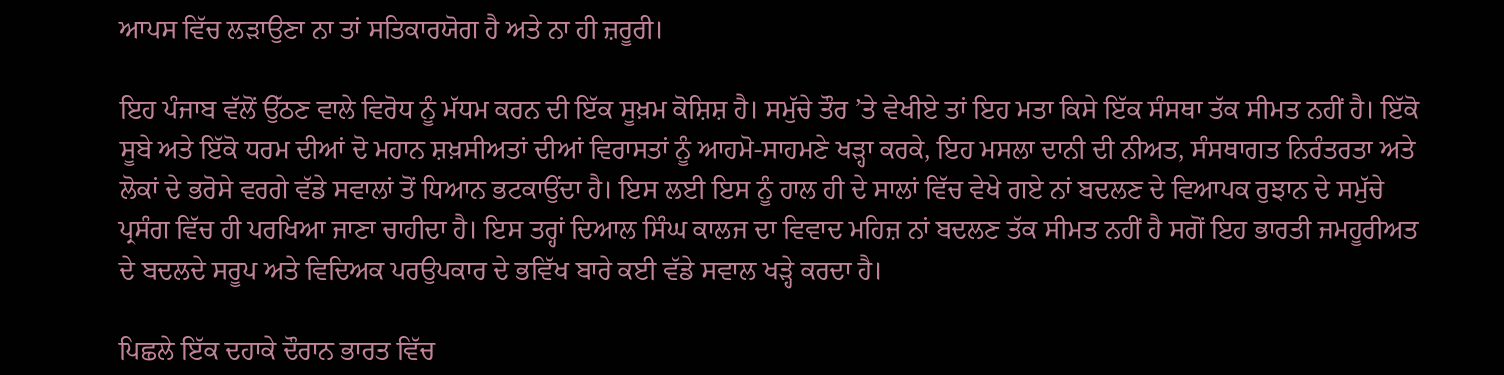ਆਪਸ ਵਿੱਚ ਲੜਾਉਣਾ ਨਾ ਤਾਂ ਸਤਿਕਾਰਯੋਗ ਹੈ ਅਤੇ ਨਾ ਹੀ ਜ਼ਰੂਰੀ।

ਇਹ ਪੰਜਾਬ ਵੱਲੋਂ ਉੱਠਣ ਵਾਲੇ ਵਿਰੋਧ ਨੂੰ ਮੱਧਮ ਕਰਨ ਦੀ ਇੱਕ ਸੂਖ਼ਮ ਕੋਸ਼ਿਸ਼ ਹੈ। ਸਮੁੱਚੇ ਤੌਰ ’ਤੇ ਵੇਖੀਏ ਤਾਂ ਇਹ ਮਤਾ ਕਿਸੇ ਇੱਕ ਸੰਸਥਾ ਤੱਕ ਸੀਮਤ ਨਹੀਂ ਹੈ। ਇੱਕੋ ਸੂਬੇ ਅਤੇ ਇੱਕੋ ਧਰਮ ਦੀਆਂ ਦੋ ਮਹਾਨ ਸ਼ਖ਼ਸੀਅਤਾਂ ਦੀਆਂ ਵਿਰਾਸਤਾਂ ਨੂੰ ਆਹਮੋ-ਸਾਹਮਣੇ ਖੜ੍ਹਾ ਕਰਕੇ, ਇਹ ਮਸਲਾ ਦਾਨੀ ਦੀ ਨੀਅਤ, ਸੰਸਥਾਗਤ ਨਿਰੰਤਰਤਾ ਅਤੇ ਲੋਕਾਂ ਦੇ ਭਰੋਸੇ ਵਰਗੇ ਵੱਡੇ ਸਵਾਲਾਂ ਤੋਂ ਧਿਆਨ ਭਟਕਾਉਂਦਾ ਹੈ। ਇਸ ਲਈ ਇਸ ਨੂੰ ਹਾਲ ਹੀ ਦੇ ਸਾਲਾਂ ਵਿੱਚ ਵੇਖੇ ਗਏ ਨਾਂ ਬਦਲਣ ਦੇ ਵਿਆਪਕ ਰੁਝਾਨ ਦੇ ਸਮੁੱਚੇ ਪ੍ਰਸੰਗ ਵਿੱਚ ਹੀ ਪਰਖਿਆ ਜਾਣਾ ਚਾਹੀਦਾ ਹੈ। ਇਸ ਤਰ੍ਹਾਂ ਦਿਆਲ ਸਿੰਘ ਕਾਲਜ ਦਾ ਵਿਵਾਦ ਮਹਿਜ਼ ਨਾਂ ਬਦਲਣ ਤੱਕ ਸੀਮਤ ਨਹੀਂ ਹੈ ਸਗੋਂ ਇਹ ਭਾਰਤੀ ਜਮਹੂਰੀਅਤ ਦੇ ਬਦਲਦੇ ਸਰੂਪ ਅਤੇ ਵਿਦਿਅਕ ਪਰਉਪਕਾਰ ਦੇ ਭਵਿੱਖ ਬਾਰੇ ਕਈ ਵੱਡੇ ਸਵਾਲ ਖੜ੍ਹੇ ਕਰਦਾ ਹੈ।

ਪਿਛਲੇ ਇੱਕ ਦਹਾਕੇ ਦੌਰਾਨ ਭਾਰਤ ਵਿੱਚ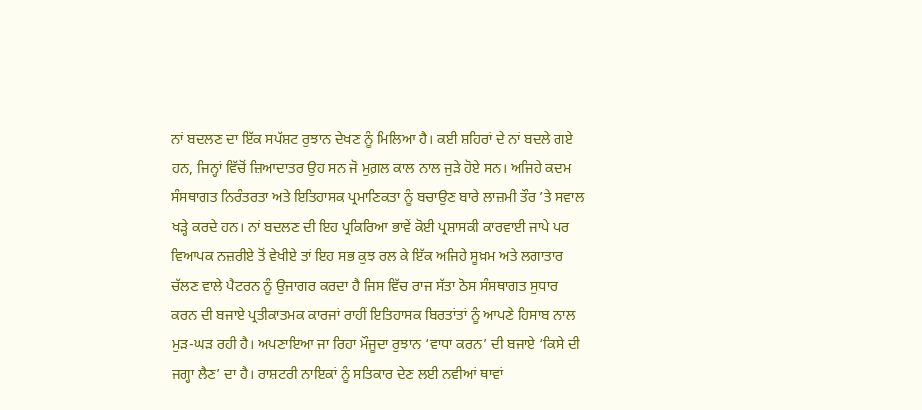ਨਾਂ ਬਦਲਣ ਦਾ ਇੱਕ ਸਪੱਸ਼ਟ ਰੁਝਾਨ ਦੇਖਣ ਨੂੰ ਮਿਲਿਆ ਹੈ। ਕਈ ਸ਼ਹਿਰਾਂ ਦੇ ਨਾਂ ਬਦਲੇ ਗਏ ਹਨ, ਜਿਨ੍ਹਾਂ ਵਿੱਚੋਂ ਜ਼ਿਆਦਾਤਰ ਉਹ ਸਨ ਜੋ ਮੁਗ਼ਲ ਕਾਲ ਨਾਲ ਜੁੜੇ ਹੋਏ ਸਨ। ਅਜਿਹੇ ਕਦਮ ਸੰਸਥਾਗਤ ਨਿਰੰਤਰਤਾ ਅਤੇ ਇਤਿਹਾਸਕ ਪ੍ਰਮਾਣਿਕਤਾ ਨੂੰ ਬਚਾਉਣ ਬਾਰੇ ਲਾਜ਼ਮੀ ਤੌਰ ’ਤੇ ਸਵਾਲ ਖੜ੍ਹੇ ਕਰਦੇ ਹਨ। ਨਾਂ ਬਦਲਣ ਦੀ ਇਹ ਪ੍ਰਕਿਰਿਆ ਭਾਵੇਂ ਕੋਈ ਪ੍ਰਸ਼ਾਸਕੀ ਕਾਰਵਾਈ ਜਾਪੇ ਪਰ ਵਿਆਪਕ ਨਜ਼ਰੀਏ ਤੋਂ ਵੇਖੀਏ ਤਾਂ ਇਹ ਸਭ ਕੁਝ ਰਲ ਕੇ ਇੱਕ ਅਜਿਹੇ ਸੂਖ਼ਮ ਅਤੇ ਲਗਾਤਾਰ ਚੱਲਣ ਵਾਲੇ ਪੈਟਰਨ ਨੂੰ ਉਜਾਗਰ ਕਰਦਾ ਹੈ ਜਿਸ ਵਿੱਚ ਰਾਜ ਸੱਤਾ ਠੋਸ ਸੰਸਥਾਗਤ ਸੁਧਾਰ ਕਰਨ ਦੀ ਬਜਾਏ ਪ੍ਰਤੀਕਾਤਮਕ ਕਾਰਜਾਂ ਰਾਹੀਂ ਇਤਿਹਾਸਕ ਬਿਰਤਾਂਤਾਂ ਨੂੰ ਆਪਣੇ ਹਿਸਾਬ ਨਾਲ ਮੁੜ-ਘੜ ਰਹੀ ਹੈ। ਅਪਣਾਇਆ ਜਾ ਰਿਹਾ ਮੌਜੂਦਾ ਰੁਝਾਨ ‘ਵਾਧਾ ਕਰਨ’ ਦੀ ਬਜਾਏ ‘ਕਿਸੇ ਦੀ ਜਗ੍ਹਾ ਲੈਣ’ ਦਾ ਹੈ। ਰਾਸ਼ਟਰੀ ਨਾਇਕਾਂ ਨੂੰ ਸਤਿਕਾਰ ਦੇਣ ਲਈ ਨਵੀਆਂ ਥਾਵਾਂ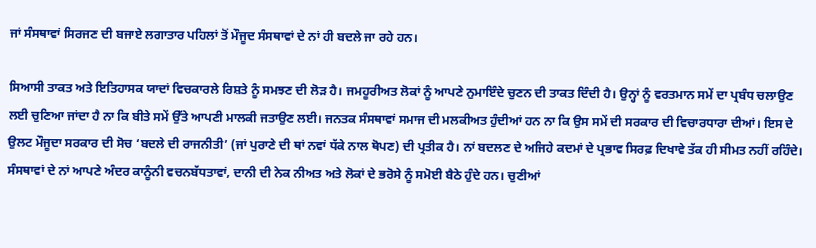ਜਾਂ ਸੰਸਥਾਵਾਂ ਸਿਰਜਣ ਦੀ ਬਜਾਏ ਲਗਾਤਾਰ ਪਹਿਲਾਂ ਤੋਂ ਮੌਜੂਦ ਸੰਸਥਾਵਾਂ ਦੇ ਨਾਂ ਹੀ ਬਦਲੇ ਜਾ ਰਹੇ ਹਨ।

ਸਿਆਸੀ ਤਾਕਤ ਅਤੇ ਇਤਿਹਾਸਕ ਯਾਦਾਂ ਵਿਚਕਾਰਲੇ ਰਿਸ਼ਤੇ ਨੂੰ ਸਮਝਣ ਦੀ ਲੋੜ ਹੈ। ਜਮਹੂਰੀਅਤ ਲੋਕਾਂ ਨੂੰ ਆਪਣੇ ਨੁਮਾਇੰਦੇ ਚੁਣਨ ਦੀ ਤਾਕਤ ਦਿੰਦੀ ਹੈ। ਉਨ੍ਹਾਂ ਨੂੰ ਵਰਤਮਾਨ ਸਮੇਂ ਦਾ ਪ੍ਰਬੰਧ ਚਲਾਉਣ ਲਈ ਚੁਣਿਆ ਜਾਂਦਾ ਹੈ ਨਾ ਕਿ ਬੀਤੇ ਸਮੇਂ ਉੱਤੇ ਆਪਣੀ ਮਾਲਕੀ ਜਤਾਉਣ ਲਈ। ਜਨਤਕ ਸੰਸਥਾਵਾਂ ਸਮਾਜ ਦੀ ਮਲਕੀਅਤ ਹੁੰਦੀਆਂ ਹਨ ਨਾ ਕਿ ਉਸ ਸਮੇਂ ਦੀ ਸਰਕਾਰ ਦੀ ਵਿਚਾਰਧਾਰਾ ਦੀਆਂ। ਇਸ ਦੇ ਉਲਟ ਮੌਜੂਦਾ ਸਰਕਾਰ ਦੀ ਸੋਚ ‘ਬਦਲੇ ਦੀ ਰਾਜਨੀਤੀ’ (ਜਾਂ ਪੁਰਾਣੇ ਦੀ ਥਾਂ ਨਵਾਂ ਧੱਕੇ ਨਾਲ ਥੋਪਣ) ਦੀ ਪ੍ਰਤੀਕ ਹੈ। ਨਾਂ ਬਦਲਣ ਦੇ ਅਜਿਹੇ ਕਦਮਾਂ ਦੇ ਪ੍ਰਭਾਵ ਸਿਰਫ਼ ਦਿਖਾਵੇ ਤੱਕ ਹੀ ਸੀਮਤ ਨਹੀਂ ਰਹਿੰਦੇ। ਸੰਸਥਾਵਾਂ ਦੇ ਨਾਂ ਆਪਣੇ ਅੰਦਰ ਕਾਨੂੰਨੀ ਵਚਨਬੱਧਤਾਵਾਂ, ਦਾਨੀ ਦੀ ਨੇਕ ਨੀਅਤ ਅਤੇ ਲੋਕਾਂ ਦੇ ਭਰੋਸੇ ਨੂੰ ਸਮੋਈ ਬੈਠੇ ਹੁੰਦੇ ਹਨ। ਚੁਣੀਆਂ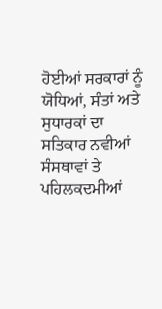ਹੋਈਆਂ ਸਰਕਾਰਾਂ ਨੂੰ ਯੋਧਿਆਂ, ਸੰਤਾਂ ਅਤੇ ਸੁਧਾਰਕਾਂ ਦਾ ਸਤਿਕਾਰ ਨਵੀਆਂ ਸੰਸਥਾਵਾਂ ਤੇ ਪਹਿਲਕਦਮੀਆਂ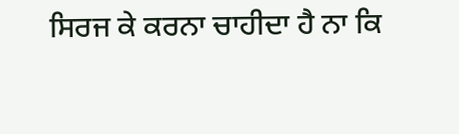ਸਿਰਜ ਕੇ ਕਰਨਾ ਚਾਹੀਦਾ ਹੈ ਨਾ ਕਿ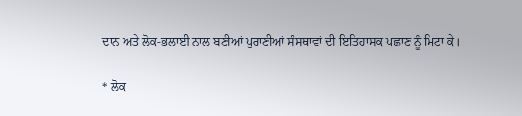ਦਾਨ ਅਤੇ ਲੋਕ-ਭਲਾਈ ਨਾਲ ਬਣੀਆਂ ਪੁਰਾਣੀਆਂ ਸੰਸਥਾਵਾਂ ਦੀ ਇਤਿਹਾਸਕ ਪਛਾਣ ਨੂੰ ਮਿਟਾ ਕੇ।

* ਲੋਕ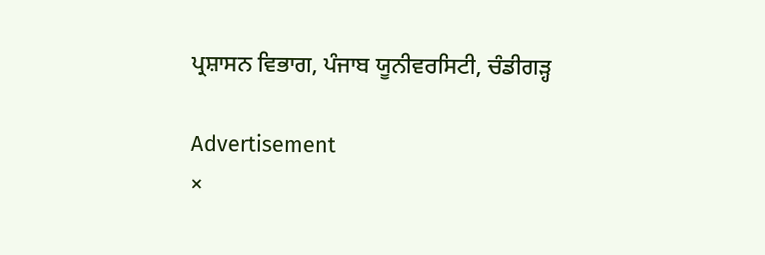ਪ੍ਰਸ਼ਾਸਨ ਵਿਭਾਗ, ਪੰਜਾਬ ਯੂਨੀਵਰਸਿਟੀ, ਚੰਡੀਗੜ੍ਹ

Advertisement
×